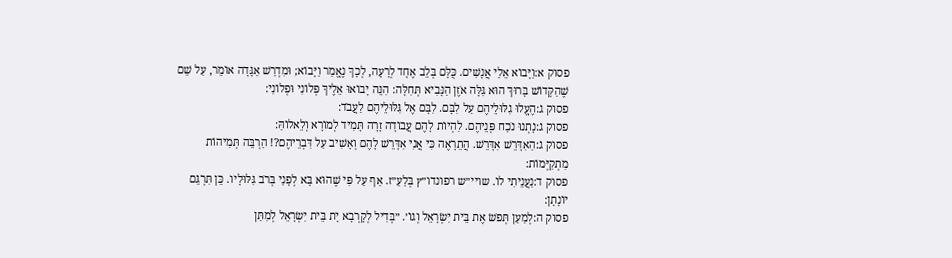פסוק א:וַיָּבוֹא אֵלַי אֲנָשִׁים. כֻּלָּם בְּלֵב אֶחָד לְרָעָה, לְכָךְ נֶאֱמַר וַיָּבוֹא; וּמִדְרַשׁ אַגָּדָה אוֹמֵר, עַל שֵׁם שֶׁהַקָּדוֹשׁ בָּרוּךְ הוּא גִּלָּה אֹזֶן הַנָּבִיא תְּחִלָּה: הִנֵּה יָבוֹאוּ אֵלֶיךָ פְּלוֹנִי וּפְלוֹנִי:
פסוק ג:הֶעֱלוּ גִלּוּלֵיהֶם עַל לִבָּם. לִבָּם אֶל גִּלּוּלֵיהֶם לַעֲבֹד:
פסוק ג:נָתְנוּ נֹכַח פְּנֵיהֶם. לִהְיוֹת לָהֶם עֲבוֹדָה זָרָה תָּמִיד לְמוֹרָא וְלֵאלוֹהַּ:
פסוק ג:הַאִדָּרֵשׁ אִדָּרֵשׁ. הֲתֵרָאֶה כִּי אֲנִי אִדָּרֵשׁ לָהֶם וְאָשִׁיב עַל דִּבְרֵיהֶם?! הַרְבֵּה תְּמִיהוֹת מִתְקַיְּמוֹת:
פסוק ד:נַעֲנֵיתִי לוֹ. שויי״ש רפונדו״ץ בְּלַעַ״ז. אַף עַל פִּי שֶׁהוּא בָּא לְפָנַי בְּרֹב גִּלּוּלָיו. כֵּן תִּרְגֵּם יוֹנָתָן:
פסוק ה:לְמַעַן תְּפֹשׂ אֶת בֵּית יִשְׂרָאֵל וְגוֹ׳. ״בְּדִיל לְקָרְבָא יָת בֵּית יִשְׂרָאֵל לְמִתַּן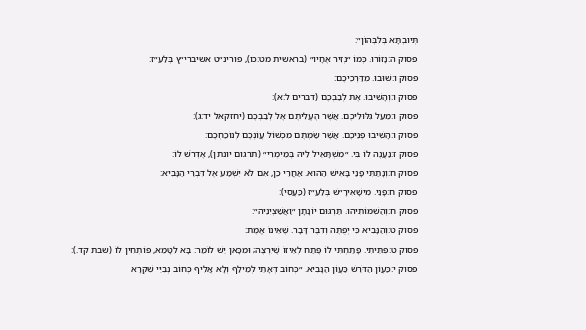תְּיוּבְתָּא בְּלִבְּהוֹן״:
פסוק ה:נָזוֹרוּ. כְּמוֹ ״נְזִיר אֶחָיו״ (בראשית מט:כו), פורינ״ט אשיברי״ץ בְּלַעַ״ז:
פסוק ו:שׁוּבוּ. מִדַּרְכֵיכֶם:
פסוק ו:וְהָשִׁיבוּ. אֶת לְבַבְכֶם (דברים ל:א):
פסוק ו:מֵעַל גִּלּוּלֵיכֶם. אֲשֶׁר הֶעֱלִיתֶם אֶל לְבַבְכֶם (יחזקאל יד:ג):
פסוק ו:הָשִׁיבוּ פְנֵיכֶם. אֲשֶׁר שַׂמְתֶּם מִכְשׁוֹל עֲוֹנְכֶם לְנוֹכַחְכֶם:
פסוק ז:נַעֲנֶה לוֹ בִּי. ״מִשְׁתָּאֵיל לֵיהּ בְּמֵימְרִי״ (תרגום יונתן), אֶדְרֹשׁ לוֹ:
פסוק ח:וְנָתַתִּי פָנַי בָּאִישׁ הַהוּא. אַחֲרֵי כֵן, אִם לֹא יִשְׁמַע אֶל דִּבְרֵי הַנָּבִיא:
פסוק ח:פָּנַי. מִישָׁאִירָ״שׁ בְּלַעַ״ז (כַּעֲסִי):
פסוק ח:וְהַשִׁמּוֹתִיהוּ. תַּרְגּוּם יוֹנָתָן ״וַאֲשַׁצְיִנֵיהּ״:
פסוק ט:וְהַנָּבִיא כִּי יְפֻתֶּה וְדִבֶּר דָּבָר. שֶׁאֵינוֹ אֱמֶת:
פסוק ט:פִּתֵּיתִי. פָּתַחְתִּי לוֹ פֶּתַח לְאֵיזוֹ שֶׁיִּרְצֶה; וּמִכָּאן יֵשׁ לוֹמַר: בָּא לִטָּמֵא, פּוֹתְחִין לוֹ (שבת קד.):
פסוק י:כַּעֲוֹן הַדֹּרֵשׁ כַּעֲוֹן הַנָּבִיא. ״כְּחוֹב דְּאָתֵי לְמֵילַף וְלָא אֲלִיף כְּחוֹב נְבִיֵּי שִׁקְרָא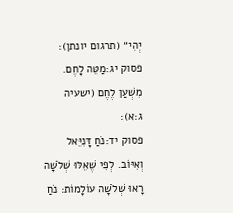יְהִי״ (תרגום יונתן):
פסוק יג:מַטֵּה לָחֶם. מִשְׁעַן לֶחֶם (ישעיה ג:א):
פסוק יד:נֹחַ דָּנִיֵּאל וְאִיּוֹב. לְפִי שֶׁאֵלּוּ שְׁלֹשָׁה רָאוּ שְׁלֹשָׁה עוֹלָמוֹת: נֹחַ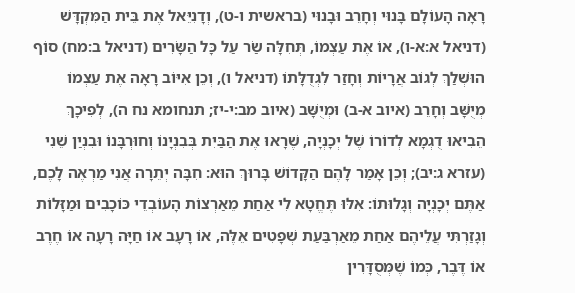רָאָה הָעוֹלָם בָּנוּי וְחָרֵב וּבָנוּי (בראשית ו-ט), וְדָנִיֵּאל אֶת בֵּית הַמִּקְדָּשׁ (דניאל א:א-ו), אוֹ אֶת עַצְמוֹ, תְּחִלָּה שַׂר עַל כָּל הַשָּׂרִים (דניאל ב:מח) סוֹף הוּשְׁלַךְ לְגוֹב אֲרָיוֹת וְחָזַר לִגְדֻלָּתוֹ (דניאל ו), וְכֵן אִיּוֹב רָאָה אֶת עַצְמוֹ מְיֻשָּׁב וְחָרֵב (איוב א-ב) וּמְיֻשָּׁב (איוב מב:י-יז; תנחומא נח ה), לְפִיכָךְ הֵבִיאוּ דֻגְמָא לְדוֹרוֹ שֶׁל יְכָנְיָה, שֶׁרָאוּ אֶת הַבַּיִת בְּבִנְיָנוֹ וְחוּרְבָּנוֹ וּבִנְיַן שֵׁנִי (עזרא ג:יב); וְכֵן אָמַר לָהֶם הַקָּדוֹשׁ בָּרוּךְ הוּא: חִבָּה יְתֵרָה אֲנִי מַרְאֶה לָכֶם, אַתֶּם יְכָנְיָה וְגָלוּתוֹ: אִלּוּ תֶּחֱטָא לִי אַחַת מֵאַרְצוֹת הָעוֹבְדֵי כּוֹכָבִים וּמַזָּלוֹת וְגָזַרְתִּי עֲלֵיהֶם אַחַת מֵאַרְבַּעַת שְׁפָטִים אֵלֶּה, אוֹ רָעָב אוֹ חַיָּה רָעָה אוֹ חֶרֶב אוֹ דֶּבֶר, כְּמוֹ שֶׁמְּסֻדָּרִין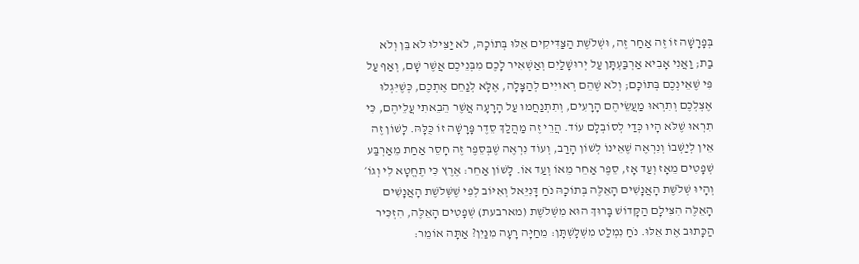בְּפָרָשָׁה זוֹ זֶה אַחַר זֶה, וּשְׁלֹשֶׁת הַצַּדִּיקִים אֵלּוּ בְּתוֹכָהּ, לֹא יַצִּילוּ לֹא בֵּן וְלֹא בַת; וַאֲנִי אָבִיא אַרְבַּעְתָּן עַל יְרוּשָׁלַיִם וְאַשְׁאִיר לָכֶם מִבְּנֵיכֶם אֲשֶׁר שָׁם, וְאַף עַל פִּי שֶׁאֵינְכֶם בְּתוֹכָם; וְלֹא שֶׁהֵם רְאוּיִים לְהַצָּלָה, אֶלָּא לְנַחֵם אֶתְכֶם, כְּשֶׁיִּגְלוּ אֶצְלְכֶם וְתִרְאוּ מַעֲשֵׂיהֶם הָרָעִים, וְתִתְנַחֲמוּ עַל הָרָעָה אֲשֶׁר הֵבֵאתִי עֲלֵיהֶם, כִּי תִרְאוּ שֶׁלֹּא הָיוּ כְּדַי לְסוֹבְלָם עוֹד. הֲרֵי זֶה מַהֲלַךְ סֵדֶר פָּרָשָׁה זוֹ כֻּלָּהּ. לָשׁוֹן זֶה אֵין לְיַשְּׁבוֹ וְנִרְאֶה שֶׁאֵינוֹ לְשׁוֹן הָרַב, וְעוֹד נִרְאֶה שֶׁבְּסֵפֶר זֶה חָסֵר אַחַת מֵאַרְבַּע שְׁפָטִים מֵאָז וְעַד אָז, סֵפֶר אַחֵר מֵאוֹ וְעַד אוֹ. לָשׁוֹן אַחֵר: אֶרֶץ כִּי תֶחֱטָא לִי וְגוֹ׳ וְהָיוּ שְׁלֹשֶׁת הָאֲנָשִׁים הָאֵלֶּה בְּתוֹכָהּ נֹחַ דָּנִיֵּאל וְאִיּוֹב לְפִי שֶׁשְּׁלֹשֶׁת הָאֲנָשִׁים הָאֵלֶּה הִצִּילָם הַקָּדוֹשׁ בָּרוּךְ הוּא מִשְּׁלֹשֶׁת (מארבעת) שְׁפָטִים הָאֵלֶּה, הִזְכִּיר הַכָּתוּב אֶת אֵלּוּ. נֹחַ נִמְלַט מִשְּׁלָשְׁתָּן: מֵחַיָּה רָעָה מִנַּיִן? אַתָּה אוֹמֵר: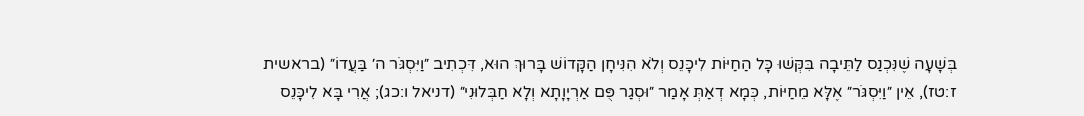בְּשָׁעָה שֶׁנִּכְנַס לַתֵּיבָה בִּקְּשׁוּ כָּל הַחַיּוֹת לִיכָּנֵס וְלֹא הִנִּיחָן הַקָּדוֹשׁ בָּרוּךְ הוּא, דִּכְתִיב ״וַיִּסְגֹּר ה׳ בַּעֲדוֹ״ (בראשית ז:טז), אֵין ״וַיִּסְגֹּר״ אֶלָּא מֵחַיּוֹת, כְּמָא דְאַתְּ אָמַר ״וּסְגַר פֻּם אַרְיָוָתָא וְלָא חַבְּלוּנִי״ (דניאל ו:כג); אֲרִי בָּא לִיכָּנֵס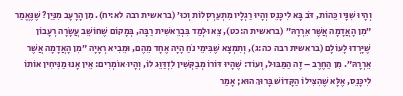וְהָיוּ שִׁנָּיו כֵּהוֹת, דֹּב בָּא לִיכָּנֵס וְהָיוּ רַגְלָיו מִתְעַרְסְלוֹת וְכוּ׳ (בראשית רבה לא:יח). מִן הָרָעָב מִנַּיִן? שֶׁנֶּאֱמַר ״מִן הָאֲדָמָה אֲשֶׁר אֵרְרָהּ״ (בראשית ה:כט), צֵא וּלְמַד בִּבְרֵאשִׁית רַבָּה, בְּמָקוֹם שֶׁחוֹשֵׁב עֲשָׂרָה רְעָבוֹן שֶׁיָּרְדוּ לָעוֹלָם (בראשית רבה כה:ג), וְתִמְצָא שֶׁבִּימֵי נֹחַ הָיָה אֶחָד מֵהֶם, וּמֵבִיא רְאָיָה ״מִן הָאֲדָמָה אֲשֶׁר אֵרְרָהּ״. מִן הַחֶרֶב – זֶה הַמַּבּוּל, וְעוֹד: שֶׁהָיוּ דּוֹרוֹ מְבַקְּשִׁין לִזְדַּוֵּג לוֹ, וְהָיוּ אוֹמְרִים: אֵין אָנוּ מַנִּיחִין אוֹתוֹ לִיכָּנֵס, אֶלָּא שֶׁהִצִּילוֹ הַקָּדוֹשׁ בָּרוּךְ הוּא; אָמַר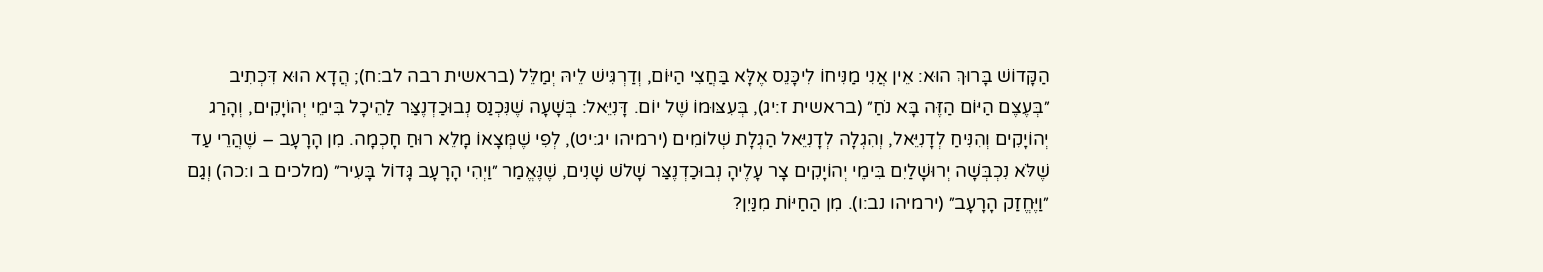הַקָּדוֹשׁ בָּרוּךְ הוּא: אֵין אֲנִי מַנִּיחוֹ לִיכָּנֵס אֶלָּא בַּחֲצִי הַיּוֹם, וְדַרְגִּישׁ לֵיהּ יְמַלֵּל (בראשית רבה לב:ח); הֲדָא הוּא דִּכְתִיב ״בְּעֶצֶם הַיּוֹם הַזֶּה בָּא נֹחַ״ (בראשית ז:יג), בְּעִצּוּמוֹ שֶׁל יוֹם. דָּנִיֵּאל: בְּשָׁעָה שֶׁנִּכְנַס נְבוּכַדְנֶצַּר לַהֵיכָל בִּימֵי יְהוֹיָקִים, וְהָרַג יְהוֹיָקִים וְהִנִּיחַ לְדָנִיֵּאל, וְהִגְלָה לְדָנִיֵּאל הַגְלָת שְׁלוֹמִים (ירמיהו יג:יט), לְפִי שֶׁמְּצָאוֹ מָלֵא רוּחַ חָכְמָה. מִן הָרָעָב – שֶׁהֲרֵי עַד שֶׁלֹּא נִכְבְּשָׁה יְרוּשָׁלַיִם בִּימֵי יְהוֹיָקִים צָר עָלֶיהָ נְבוּכַדְנֶצַּר שָׁלֹשׁ שָׁנִים, שֶׁנֶּאֱמַר ״וַיְהִי הָרָעָב גָּדוֹל בָּעִיר״ (מלכים ב ו:כה) וְגַם ״וַיֶּחֱזַק הָרָעָב״ (ירמיהו נב:ו). מִן הַחַיּוֹת מִנַּיִן?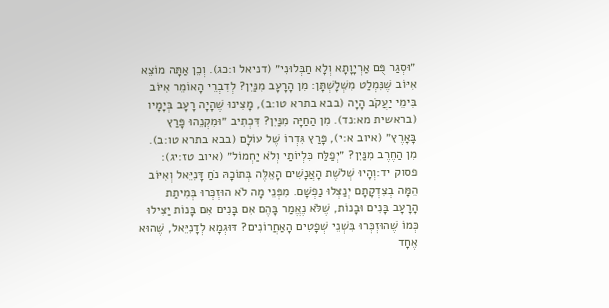״וּסְגַר פֻּם אַרְיָוָתָא וְלָא חַבְּלוּנִי״ (דניאל ו:כג). וְכֵן אַתָּה מוֹצֵא אִיּוֹב שֶׁנִּמְלַט מִשְּׁלָשְׁתָּן: מִן הָרָעָב מִנַּיִן? לְדִבְרֵי הָאוֹמֵר אִיּוֹב בִּימֵי יַעֲקֹב הָיָה (בבא בתרא טו:ב), מָצִינוּ שֶׁהָיָה רָעָב בְּיָמָיו (בראשית מא:נד). מִן הַחַיָּה מִנַּיִן? דִּכְתִיב ״וּמִקְנֵהוּ פָּרַץ בָּאָרֶץ״ (איוב א:י), פָּרַץ גִּדְרוֹ שֶׁל עוֹלָם (בבא בתרא טו:ב). מִן הַחֶרֶב מִנַּיִן? ״יְפַלַּח כִּלְיוֹתַי וְלֹא יַחְמוֹל״ (איוב טז:יג):
פסוק יד:וְהָיוּ שְׁלֹשֶׁת הָאֲנָשִׁים הָאֵלֶּה בְּתוֹכָהּ נֹחַ דָּנִיֵּאל וְאִיּוֹב הֵמָּה בְצִדְקָתָם יְנַצְּלוּ נַפְשָׁם. מִפְּנֵי מָה לֹא הוּזְכְּרוּ בְּמִיתַת הָרָעָב בָּנִים וּבָנוֹת, שֶׁלֹּא נֶאֱמַר בָּהֶם אִם בָּנִים אִם בָּנוֹת יַצִּילוּ כְּמוֹ שֶׁהוּזְכְּרוּ בִּשְׁנֵי שְׁפָטִים הָאַחֲרוֹנִים? דּוּגְמָא לְדָנִיֵּאל, שֶׁהוּא אֶחָד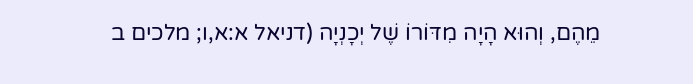מֵהֶם, וְהוּא הָיָה מִדּוֹרוֹ שֶׁל יְכָנְיָה (דניאל א:א,ו; מלכים ב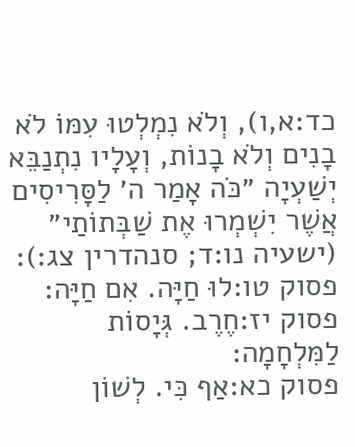כד:א,ו), וְלֹא נִמְלְטוּ עִמּוֹ לֹא בָנִים וְלֹא בָנוֹת, וְעָלָיו נִתְנַבֵּא יְשַׁעְיָה ״כֹּה אָמַר ה׳ לַסָּרִיסִים אֲשֶׁר יִשְׁמְרוּ אֶת שַׁבְּתוֹתַי״ (ישעיה נו:ד; סנהדרין צג:):
פסוק טו:לוּ חַיָּה. אִם חַיָּה:
פסוק יז:חֶרֶב. גְּיָסוֹת לַמִּלְחָמָה:
פסוק כא:אַף כִּי. לְשׁוֹן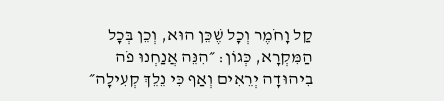קַל וָחֹמֶר וְכָל שֶׁכֵּן הוּא, וְכֵן בְּכָל הַמִּקְרָא, כְּגוֹן: ״הִנֵּה אֲנַחְנוּ פֹה בִיהוּדָה יְרֵאִים וְאַף כִּי נֵלֵךְ קְעִילָה״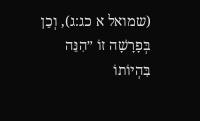(שמואל א כג:ג), וְכֵן בְּפָרָשָׁה זוֹ ״הִנֵּה בִּהְיוֹתוֹ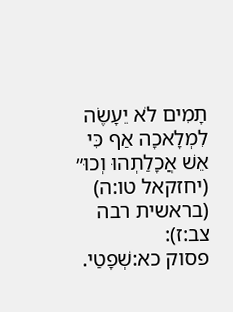תָמִים לֹא יֵעָשֶׂה לִמְלָאכָה אַף כִּי אֵשׁ אֲכָלַתְהוּ וְכוּ״ (יחזקאל טו:ה) (בראשית רבה צב:ז):
פסוק כא:שְׁפָטַי.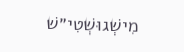מִישְׁגוּשְׁטִי״שׁ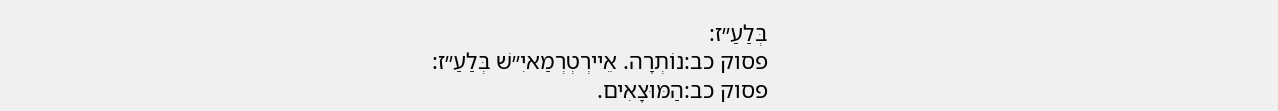בְּלַעַ״ז:
פסוק כב:נוֹתְרָה. אֵיירְטְרְמַאיִ״שׁ בְּלַעַ״ז:
פסוק כב:הַמּוּצָאִים.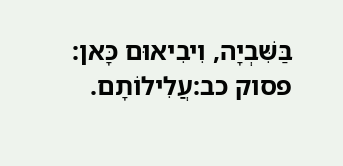בַּשִּׁבְיָה, וִיבִיאוּם כָּאן:
פסוק כב:עֲלִילוֹתָם.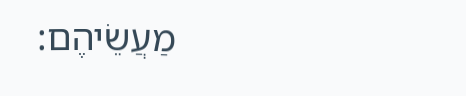מַעֲשֵׂיהֶם: